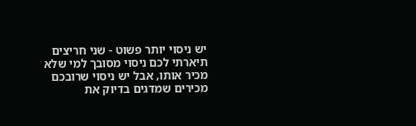יש ניסוי יותר פשוט - שני חריצים
תיארתי לכם ניסוי מסובך למי שלא מכיר אותו, אבל יש ניסוי שרובכם מכירים שמדגים בדיוק את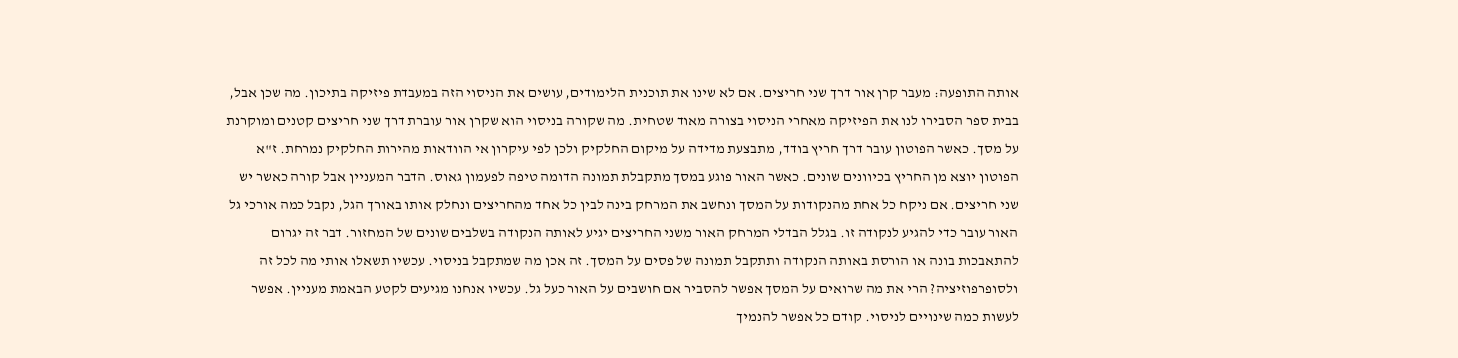אותה התופעה: מעבר קרן אור דרך שני חריצים. אם לא שינו את תוכנית הלימודים, עושים את הניסוי הזה במעבדת פיזיקה בתיכון. מה שכן אבל, בבית ספר הסבירו לנו את הפיזיקה מאחרי הניסוי בצורה מאוד שטחית. מה שקורה בניסוי הוא שקרן אור עוברת דרך שני חריצים קטנים ומוקרנת על מסך. כאשר הפוטון עובר דרך חריץ בודד, מתבצעת מדידה על מיקום החלקיק ולכן לפי עיקרון אי הוודאות מהירות החלקיק נמרחת. ז"א הפוטון יוצא מן החריץ בכיוונים שונים. כאשר האור פוגע במסך מתקבלת תמונה הדומה טיפה לפעמון גאוס. הדבר המעניין אבל קורה כאשר יש שני חריצים. אם ניקח כל אחת מהנקודות על המסך ונחשב את המרחק בינה לבין כל אחד מהחריצים ונחלק אותו באורך הגל, נקבל כמה אורכי גל האור עובר כדי להגיע לנקודה זו. בגלל הבדלי המרחק האור משני החריצים יגיע לאותה הנקודה בשלבים שונים של המחזור. דבר זה יגרום להתאבכות בונה או הורסת באותה הנקודה ותתקבל תמונה של פסים על המסך. זה אכן מה שמתקבל בניסוי. עכשיו תשאלו אותי מה לכל זה ולסופרפוזיציה? הרי את מה שרואים על המסך אפשר להסביר אם חושבים על האור כעל גל. עכשיו אנחנו מגיעים לקטע הבאמת מעניין. אפשר לעשות כמה שינויים לניסוי. קודם כל אפשר להנמיך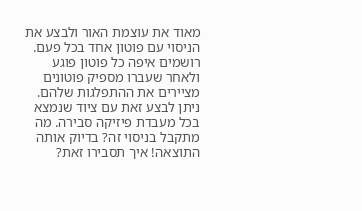מאוד את עוצמת האור ולבצע את הניסוי עם פוטון אחד בכל פעם. רושמים איפה כל פוטון פוגע ולאחר שעברו מספיק פוטונים מציירים את ההתפלגות שלהם. ניתן לבצע זאת עם ציוד שנמצא בכל מעבדת פיזיקה סבירה. מה מתקבל בניסוי זה? בדיוק אותה התוצאה! איך תסבירו זאת?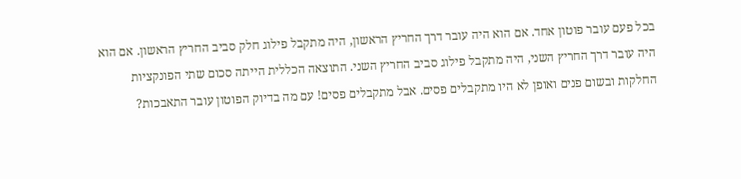בכל פעם עובר פוטון אחד. אם הוא היה עובר דרך החריץ הראשון, היה מתקבל פילוג חלק סביב החריץ הראשון. אם הוא היה עובר דרך החריץ השני, היה מתקבל פילוג סביב החריץ השני. התוצאה הכללית הייתה סכום שתי הפונקציות החלקות ובשום פנים ואופן לא היו מתקבלים פסים. אבל מתקבלים פסים! עם מה בדיוק הפוטון עובר התאבכות?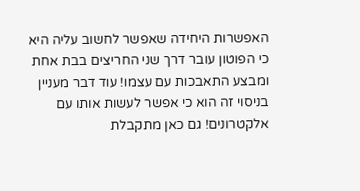האפשרות היחידה שאפשר לחשוב עליה היא כי הפוטון עובר דרך שני החריצים בבת אחת ומבצע התאבכות עם עצמו! עוד דבר מעניין בניסוי זה הוא כי אפשר לעשות אותו עם אלקטרונים! גם כאן מתקבלת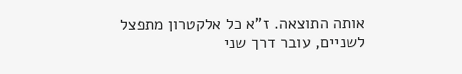אותה התוצאה. ז"א כל אלקטרון מתפצל לשניים, עובר דרך שני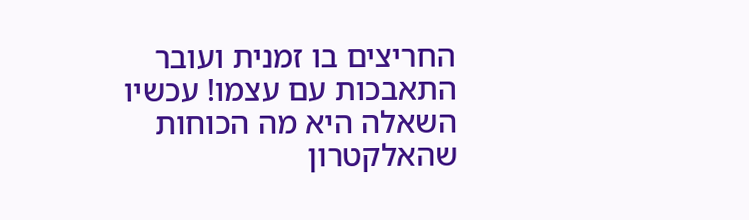החריצים בו זמנית ועובר התאבכות עם עצמו! עכשיו השאלה היא מה הכוחות שהאלקטרון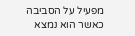מפעיל על הסביבה כאשר הוא נמצא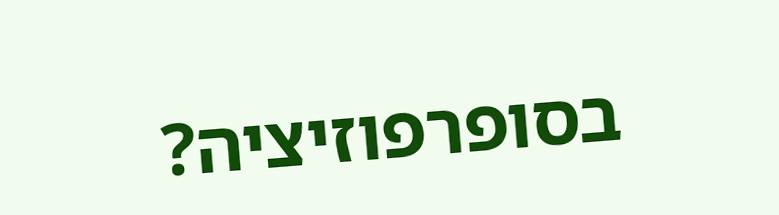בסופרפוזיציה?